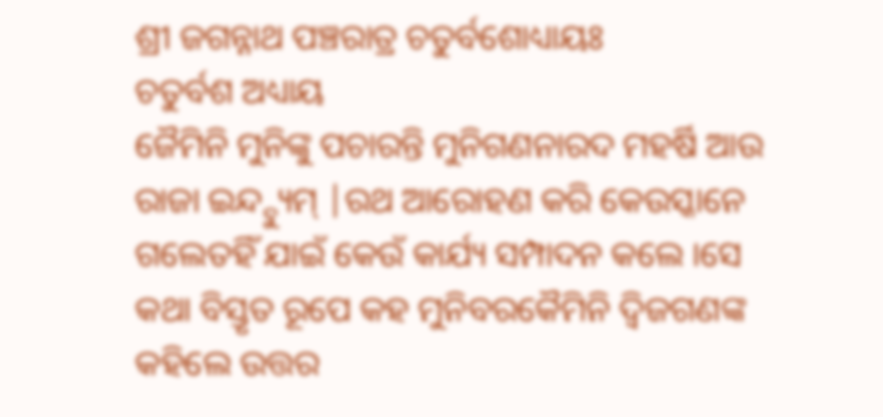ଶ୍ରୀ ଜଗନ୍ନାଥ ପଞ୍ଚରାତ୍ର ଚତୁର୍ବଶୋଧ୍ୟାୟଃ
ଚତୁର୍ବଶ ଅଧ୍ୟାୟ
ଜୈମିନି ମୁନିଙ୍କୁ ପଚାରନ୍ତି ମୁନିଗଣନାରଦ ମହର୍ଷି ଆଉ ରାଜା ଇନ୍ଦ୍ଦ୍ୟୁମ୍ |ରଥ ଆରୋହଣ କରି କେଉସ୍କାନେ ଗଲେତହିଁ ଯାଇଁ କେଉଁ କାର୍ଯ୍ୟ ସମ୍ପାଦନ କଲେ ।ସେ କଥା ବିସ୍ତୃତ ରୂପେ କହ ମୁନିବରକୈମିନି ଦ୍ବିଜଗଣଙ୍କ କହିଲେ ଉତ୍ତର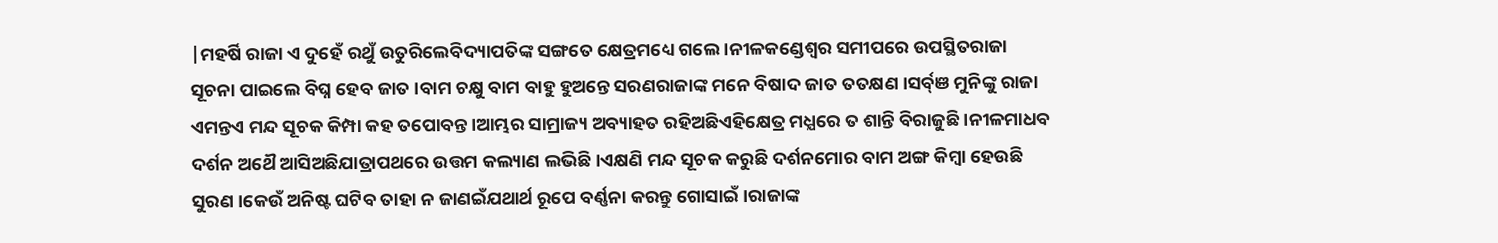|ମହର୍ଷି ରାଜା ଏ ଦୁହେଁ ରଥୁଁ ଉତୁରିଲେବିଦ୍ୟାପତିଙ୍କ ସଙ୍ଗତେ କ୍ଷେତ୍ରମଧ୍ୟେ ଗଲେ ।ନୀଳକଣ୍ଡେଶ୍ଵର ସମୀପରେ ଉପସ୍ଥିତରାଜା ସୂଚନା ପାଇଲେ ବିଘ୍ନ ହେବ ଜାତ ।ବାମ ଚକ୍ଷୁ ବାମ ବାହୁ ହୁଅନ୍ତେ ସରଣରାଜାଙ୍କ ମନେ ବିଷାଦ ଜାତ ତତକ୍ଷଣ ।ସର୍ବ୍ଞ ମୁନିଙ୍କୁ ରାଜା ଏମନ୍ତଏ ମନ୍ଦ ସୂଚକ କିମ୍ପା କହ ତପୋବନ୍ତ ।ଆମ୍ଭର ସାମ୍ରାଜ୍ୟ ଅବ୍ୟାହତ ରହିଅଛିଏହିକ୍ଷେତ୍ର ମଧ୍ଯରେ ତ ଶାନ୍ତି ବିରାଜୁଛି ।ନୀଳମାଧବ ଦର୍ଶନ ଅଥୈ ଆସିଅଛିଯାତ୍ରାପଥରେ ଉତ୍ତମ କଲ୍ୟାଣ ଲଭିଛି ।ଏକ୍ଷଣି ମନ୍ଦ ସୂଚକ କରୁଛି ଦର୍ଶନମୋର ବାମ ଅଙ୍ଗ କିମ୍ବା ହେଉଛି ସୁରଣ ।କେଉଁ ଅନିଷ୍ଟ ଘଟିବ ତାହା ନ ଜାଣଇଁଯଥାର୍ଥ ରୂପେ ବର୍ଣ୍ଣନା କରନ୍ତୁ ଗୋସାଇଁ ।ରାଜାଙ୍କ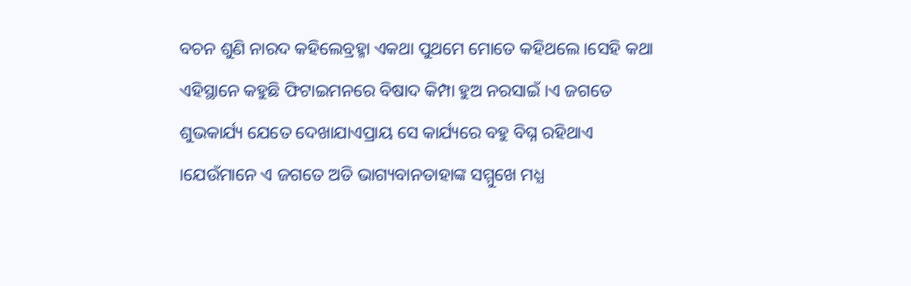ବଚନ ଶୁଣି ନାରଦ କହିଲେବ୍ରହ୍ମା ଏକଥା ପୁଥମେ ମୋତେ କହିଥଲେ ।ସେହି କଥା ଏହିସ୍ଥାନେ କହୁଛି ଫିଟାଇମନରେ ବିଷାଦ କିମ୍ପା ହୁଅ ନରସାଇଁ ।ଏ ଜଗତେ ଶୁଭକାର୍ଯ୍ୟ ଯେତେ ଦେଖାଯାଏପ୍ରାୟ ସେ କାର୍ଯ୍ୟରେ ବହୁ ବିଘ୍ନ ରହିଥାଏ ।ଯେଉଁମାନେ ଏ ଜଗତେ ଅତି ଭାଗ୍ୟବାନତାହାଙ୍କ ସମ୍ମୁଖେ ମଧ୍ଯ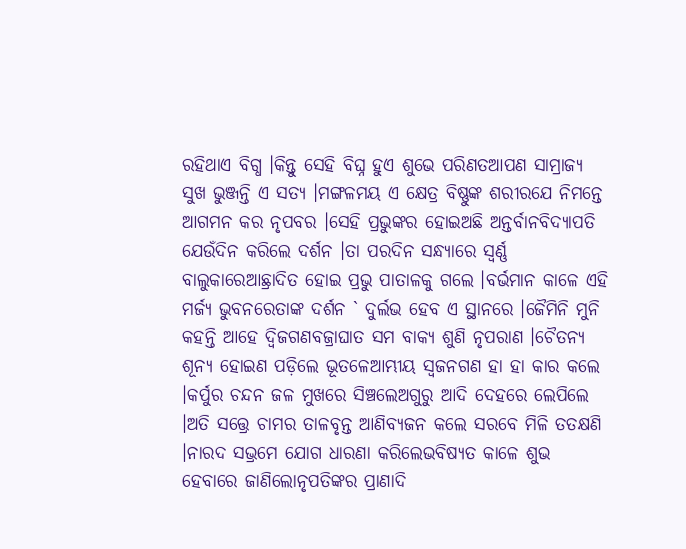ରହିଥାଏ ବିଗ୍ଧ ।କିନ୍ତୁ ସେହି ବିଘ୍ନ ହୁଏ ଶୁଭେ ପରିଣତଆପଣ ସାମ୍ରାଜ୍ୟ ସୁଖ ଭୁଞ୍ଜନ୍ତି ଏ ସତ୍ୟ ।ମଙ୍ଗଳମୟ ଏ କ୍ଷେତ୍ର ବିଷ୍ଣୁଙ୍କ ଶରୀରଯେ ନିମନ୍ତେ ଆଗମନ କର ନୃପବର ।ସେହି ପ୍ରଭୁଙ୍କର ହୋଇଅଛି ଅନ୍ତର୍ବାନବିଦ୍ୟାପତି ଯେଉଁଦିନ କରିଲେ ଦର୍ଶନ ।ତା ପରଦିନ ସନ୍ଧ୍ୟାରେ ସ୍ଵର୍ଣ୍ଣ ବାଲୁକାରେଆଛ୍ରାଦିତ ହୋଇ ପ୍ରଭୁ ପାତାଳକୁ ଗଲେ ।ବର୍ଭମାନ କାଳେ ଏହି ମର୍ଜ୍ୟ ଭୁବନରେତାଙ୍କ ଦର୍ଶନ ` ଦୁର୍ଲଭ ହେବ ଏ ସ୍ଥାନରେ ।ଜୈମିନି ମୁନି କହନ୍ତି ଆହେ ଦ୍ବିଜଗଣବଜ୍ରାଘାତ ସମ ବାକ୍ୟ ଶୁଣି ନୃପରାଣ ।ଚୈତନ୍ୟ ଶୂନ୍ୟ ହୋଇଣ ପଡ଼ିଲେ ଭୂତଳେଆମ୍ଭୀୟ ସ୍ଵଜନଗଣ ହା ହା କାର କଲେ ।କର୍ପୁର ଚନ୍ଦନ ଜଳ ମୁଖରେ ସିଞ୍ଚଲେଅଗୁରୁ ଆଦି ଦେହରେ ଲେପିଲେ ।ଅତି ସତ୍ତ୍ରେ ଚାମର ତାଳବୃନ୍ତ ଆଣିବ୍ୟଜନ କଲେ ସରବେ ମିଳି ତତକ୍ଷଣି ।ନାରଦ ସଭ୍ରମେ ଯୋଗ ଧାରଣା କରିଲେଭବିଷ୍ୟତ କାଳେ ଶୁଭ ହେବାରେ ଜାଣିଲୋନୃପତିଙ୍କର ପ୍ରାଣାଦି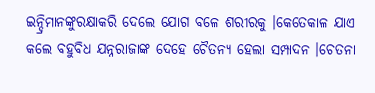ଇନ୍ଦ୍ରିମାନଙ୍କୁରକ୍ଷାକରି ଦେଲେ ଯୋଗ ବଳେ ଶରୀରକୁ ।କେତେକାଳ ଯାଏ କଲେ ବହୁବିଧ ଯନ୍ନରାଜାଙ୍କ ଦେହେ ଚୈତନ୍ୟ ହେଲା ସମ୍ପାଦନ ।ଚେତନା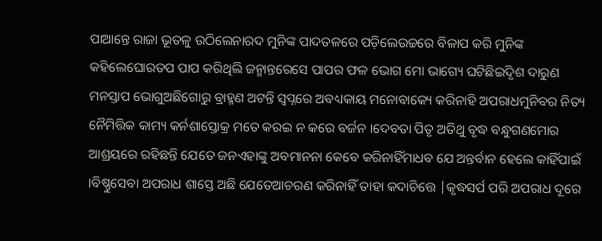ପାଆନ୍ତେ ରାଜା ଭୂତଳୁ ଉଠିଲେନାରଦ ମୁନିଙ୍କ ପାଦତଳରେ ପଡ଼ିଲେଉଚ୍ଚରେ ବିଳାପ କରି ମୁନିଙ୍କ କହିଲେଘୋରତପ ପାପ କରିଥିଲି ଜନ୍ମାନ୍ତରେସେ ପାପର ଫଳ ଭୋଗ ମୋ ଭାଗ୍ୟେ ଘଟିଛିଇିଦୃଶ ଦାରୁଣ ମନସ୍ତାପ ଭୋଗୁଅଛିଗୋରୁ ବ୍ରାହ୍ମଣ ଅଟନ୍ତି ସ୍ବପ୍ନରେ ଅବଧ୍ୟକାୟ ମନୋବାକ୍ୟେ କରିନାହି ଅପରାଧମୁନିବର ନିତ୍ୟ ନୈମିତ୍ତିକ କାମ୍ୟ କର୍ନଶାସ୍ତୋକ୍ର ମତେ କରଇ ନ କରେ ବର୍ଜନ ।ଦେବତା ପିତୃ ଅତିଥୁ ବୃଦ୍ଧ ବନ୍ଧୁଗଣମୋର ଆଶ୍ରୟରେ ରହିଛନ୍ତି ଯେତେ ଜନଏହାଙ୍କୁ ଅବମାନନା କେବେ କରିନାହିଁମାଧବ ଯେ ଅନ୍ତର୍ବାନ ହେଲେ କାହିଁପାଇଁ ।ବିଷ୍ଣୁସେବା ଅପରାଧ ଶାସ୍ତେ ଅଛି ଯେତେଆଚରଣ କରିନାହିଁ ତାହା କଦାଚିତ୍ତେ |କୃଦ୍ଧସର୍ପ ପରି ଅପରାଧ ଦୂରେ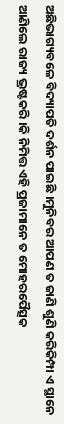ଅଛିଭାଗ୍ୟବଳେ ବିଦ୍ୟାପତି ଦର୍ଶନ ପାଇଛି ।ମୁନିବର ଆପଣ ତ ଜାଣି ଶୁଣି କରିକିମ୍ପା ଏ ସ୍ଥାନେ ଆଣିଲେ ରାଜ୍ୟ ଭ୍ରଷ୍ଟକରି ।କି ନିମିତ୍ତ ଏହି ପ୍ରଜାମାନେ ତ ମୋହରପୈତ୍ସକ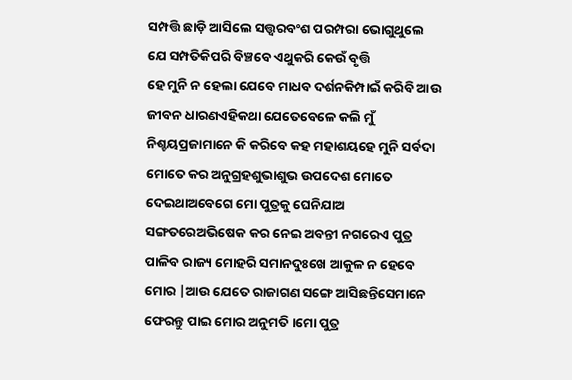ସମ୍ପତ୍ତି ଛାଡ଼ି ଆସିଲେ ସତ୍ତ୍ବରବଂଶ ପରମ୍ପରା ଭୋଗୁଥୁଲେ ଯେ ସମ୍ପତିକିପରି ବିଞ୍ଚବେ ଏଥୁକରି କେଉଁ ବୃତ୍ତି
ହେ ମୁନି ନ ହେଲା ଯେବେ ମାଧବ ଦର୍ଶନକିମ୍ପାଇଁ କରିବି ଆଉ ଜୀବନ ଧାରଣଏହିକଥା ଯେତେବେଳେ କଲି ମୁଁ ନିଶ୍ଚୟପ୍ରଜାମାନେ କି କରିବେ କହ ମହାଶୟହେ ମୁନି ସର୍ବଦା ମୋତେ କର ଅନୁଗ୍ରହଶୁଭାଶୁଭ ଉପଦେଶ ମୋତେ ଦେଇଥାଅବେଗେ ମୋ ପୁତ୍ରକୁ ଘେନିଯାଅ ସଙ୍ଗତରେଅଭିଷେକ କର ନେଇ ଅବନ୍ତୀ ନଗରେଏ ପୁତ୍ର ପାଳିବ ରାଜ୍ୟ ମୋହରି ସମାନଦୁଃଖେ ଆକୁଳ ନ ହେବେ ମୋର |ଆଉ ଯେତେ ରାଜାଗଣ ସଙ୍ଗେ ଆସିଛନ୍ତିସେମାନେ ଫେରନ୍ତୁ ପାଇ ମୋର ଅନୁମତି ।ମୋ ପୁତ୍ର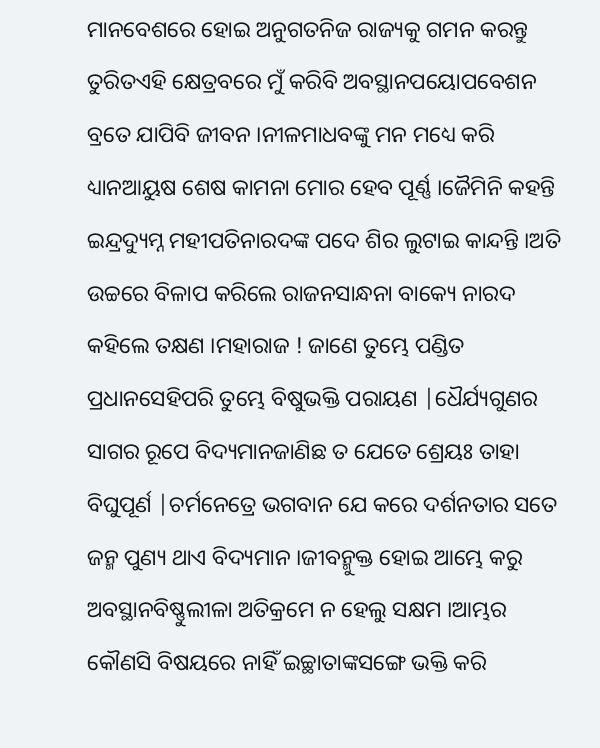ମାନବେଶରେ ହୋଇ ଅନୁଗତନିଜ ରାଜ୍ୟକୁ ଗମନ କରନ୍ତୁ ତୁରିତଏହି କ୍ଷେତ୍ରବରେ ମୁଁ କରିବି ଅବସ୍ଥାନପୟୋପବେଶନ ବ୍ରତେ ଯାପିବି ଜୀବନ ।ନୀଳମାଧବଙ୍କୁ ମନ ମଧ୍ୟେ କରି ଧ୍ୟାନଆୟୁଷ ଶେଷ କାମନା ମୋର ହେବ ପୂର୍ଣ୍ଣ ।ଜୈମିନି କହନ୍ତି ଇନ୍ଦ୍ରଦ୍ୟୁମ୍ନ ମହୀପତିନାରଦଙ୍କ ପଦେ ଶିର ଲୁଟାଇ କାନ୍ଦନ୍ତି ।ଅତି ଉଚ୍ଚରେ ବିଳାପ କରିଲେ ରାଜନସାନ୍ଧନା ବାକ୍ୟେ ନାରଦ କହିଲେ ତକ୍ଷଣ ।ମହାରାଜ ! ଜାଣେ ତୁମ୍ଭେ ପଣ୍ଡିତ ପ୍ରଧାନସେହିପରି ତୁମ୍ଭେ ବିଷୁଭକ୍ତି ପରାୟଣ |ଧୈର୍ଯ୍ୟଗୁଣର ସାଗର ରୂପେ ବିଦ୍ୟମାନଜାଣିଛ ତ ଯେତେ ଶ୍ରେୟଃ ତାହା ବିଘୁପୂର୍ଣ |ଚର୍ମନେତ୍ରେ ଭଗବାନ ଯେ କରେ ଦର୍ଶନତାର ସତେ ଜନ୍ମ ପୁଣ୍ୟ ଥାଏ ବିଦ୍ୟମାନ ।ଜୀବନ୍ମୁକ୍ତ ହୋଇ ଆମ୍ଭେ କରୁ ଅବସ୍ଥାନବିଷ୍ଣୁଲୀଳା ଅତିକ୍ରମେ ନ ହେଲୁ ସକ୍ଷମ ।ଆମ୍ଭର କୌଣସି ବିଷୟରେ ନାହିଁ ଇଚ୍ଛାତାଙ୍କସଙ୍ଗେ ଭକ୍ତି କରି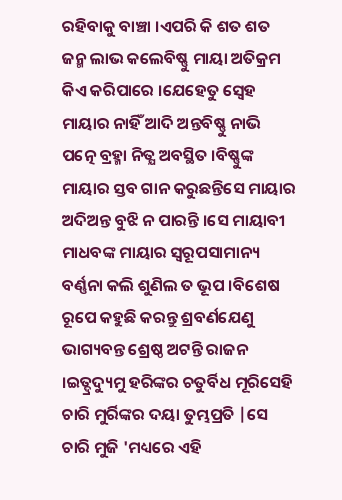ରହିବାକୁ ବାଞ୍ଚା ।ଏପରି କି ଶତ ଶତ ଜନ୍ମ ଲାଭ କଲେବିଷ୍ଣୁ ମାୟା ଅତିକ୍ରମ କିଏ କରିପାରେ ।ଯେହେତୁ ସ୍ବେହ ମାୟାର ନାହିଁ ଆଦି ଅନ୍ତବିଷ୍ଣୁ ନାଭି ପତ୍ନେ ବ୍ରହ୍ମା ନିତ୍ଯ ଅବସ୍ଥିତ ।ବିଷ୍ଣୁଙ୍କ ମାୟାର ସ୍ତବ ଗାନ କରୁଛନ୍ତିସେ ମାୟାର ଅଦିଅନ୍ତ ବୁଝି ନ ପାରନ୍ତି ।ସେ ମାୟାବୀ ମାଧବଙ୍କ ମାୟାର ସ୍ଵରୂପସାମାନ୍ୟ ବର୍ଣ୍ଣନା କଲି ଶୁଣିଲ ତ ଭୂପ ।ବିଶେଷ ରୂପେ କହୁଛି କରନ୍ତୁ ଶ୍ରବର୍ଣଯେଣୁ ଭାଗ୍ୟବନ୍ତ ଶ୍ରେଷ୍ଠ ଅଟନ୍ତି ରାଜନ ।ଇତ୍ଦ୍ରଦ୍ୟୁମୁ ହରିଙ୍କର ଚତୁର୍ବିଧ ମୂରିସେହି ଚାରି ମୁର୍ରିଙ୍କର ଦୟା ତୁମ୍ଭପ୍ରତି |ସେ ଚାରି ମୁଜି 'ମଧ୍ୟରେ ଏହି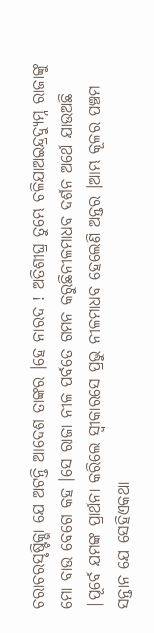ଚରାଚରସୃଷ୍ଟିକ୍ଭା ଯେ ଅଟନ୍ତି ଆଦେଶ ତାଙ୍କର ।ହେ ନାରଦ ! ଅତିଶୀଘ୍ର ତୁମ୍ଭେ ଚଳିଯାଅଇନ୍ଦ୍ରଦ୍ୟୁମ୍ନ ରାଜାଙ୍କୁ ମୋ ବାଉ ବେଗେ କହ ।ସେ ରାଜା ନୀଳ ପର୍ବତେ ଗମନ କରୁଛିନୀଳମାଧବ ଦର୍ଶନ ଅର୍ଥେ ଯାଉଅଛି |ପୂର୍ବେ ଯମଙ୍କ ପ୍ରାର୍ଥନା କରିଲେ ସ୍ଵୀକାରସେ ପ୍ରଭୁ ନୀଳମାଧବ ହେଲେଣି ଅନ୍ତର ।ଆମ୍ଭ କୂଳର ପଞ୍ଚମ ସନ୍ତାନ ଯେ ସେହିଏକଥା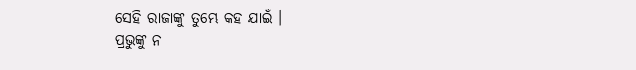ସେହି ରାଜାଙ୍କୁ ତୁମ୍ଭେ କହ ଯାଇଁ ।
ପ୍ରଭୁଙ୍କୁ ନ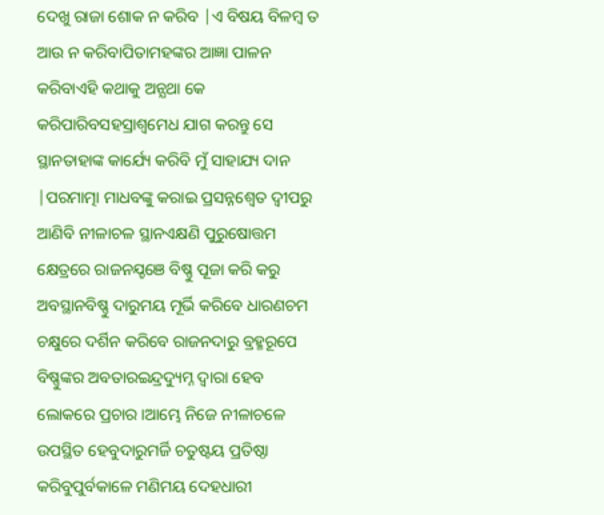ଦେଖୁ ରାଜା ଶୋକ ନ କରିବ |ଏ ବିଷୟ ବିଳମ୍ବ ତ ଆଉ ନ କରିବାପିତାମହଙ୍କର ଆଜ୍ଞା ପାଳନ କରିବାଏହି କଥାକୁ ଅନ୍ଯଥା କେ କରିପାରିବସହସ୍ରାଶ୍ବମେଧ ଯାଗ କରନ୍ତୁ ସେ ସ୍ଥାନତାହାଙ୍କ କାର୍ଯ୍ୟେ କରିବି ମୁଁ ସାହାଯ୍ୟ ଦାନ |ପରମାତ୍ମା ମାଧବଙ୍କୁ କରାଇ ପ୍ରସନ୍ନଶ୍ଵେତ ଦ୍ବୀପରୁ ଆଣିବି ନୀଳାଚଳ ସ୍ଥାନଏକ୍ଷଣି ପୁରୁଷୋତ୍ତମ କ୍ଷେତ୍ରରେ ରାଜନଯ୍ଚଞେ ବିଷ୍ଣୁ ପୂଜା କରି କରୁ ଅବସ୍ଥାନବିଷ୍ଣୁ ଦାରୁମୟ ମୂର୍ଭି କରିବେ ଧାରଣଚମ ଚକ୍ଷୁରେ ଦର୍ଶିନ କରିବେ ରାଜନଦାରୁ ବ୍ରହ୍ମରୂପେ ବିଷ୍ଣୁଙ୍କର ଅବତାରଇନ୍ଦ୍ରଦ୍ୟୁମ୍ନ ଦ୍ଵାରା ହେବ ଲୋକରେ ପ୍ରଚାର ।ଆମ୍ଭେ ନିଜେ ନୀଳାଚଳେ ଉପସ୍ଥିତ ହେବୁଦାରୁମର୍ଜି ଚତୁଷ୍ଟୟ ପ୍ରତିଷ୍ଠା କରିବୁପୁର୍ବକାଳେ ମଣିମୟ ଦେହଧାରୀ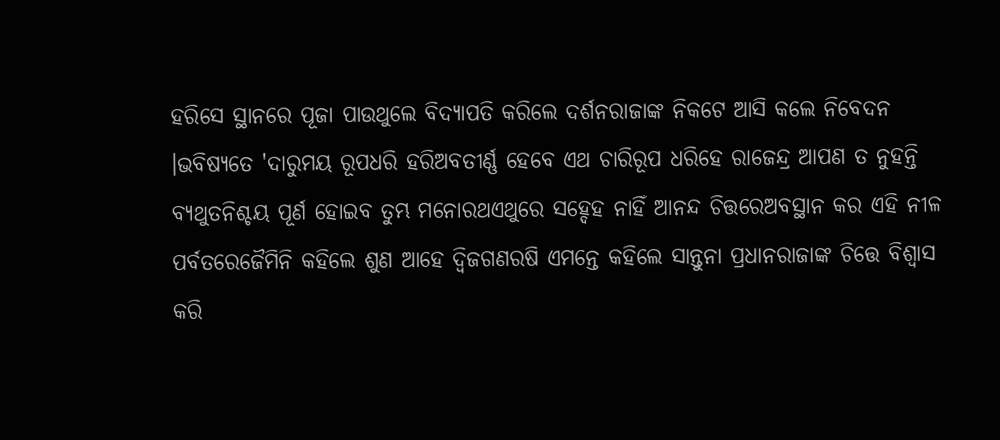ହରିସେ ସ୍ଥାନରେ ପୂଜା ପାଉଥୁଲେ ବିଦ୍ୟାପତି କରିଲେ ଦର୍ଶନରାଜାଙ୍କ ନିକଟେ ଆସି କଲେ ନିବେଦନ ।ଭବିଷ୍ୟତେ 'ଦାରୁମୟ ରୂପଧରି ହରିଅବତୀର୍ଣ୍ଣ ହେବେ ଏଥ ଚାରିରୂପ ଧରିହେ ରାଜେନ୍ଦ୍ର ଆପଣ ତ ନୁହନ୍ତି ବ୍ୟଥୁତନିଶ୍ଚୟ ପୂର୍ଣ ହୋଇବ ତୁମ୍ଭ ମନୋରଥଏଥୁରେ ସହ୍ଦେହ ନାହିଁ ଆନନ୍ଦ ଚିତ୍ତରେଅବସ୍ଥାନ କର ଏହି ନୀଳ ପର୍ବତରେଜୈମିନି କହିଲେ ଶୁଣ ଆହେ ଦ୍ବିଜଗଣରଷି ଏମନ୍ତେ କହିଲେ ସାନ୍ତୁନା ପ୍ରଧାନରାଜାଙ୍କ ଚିତ୍ତେ ବିଶ୍ଵାସ କରି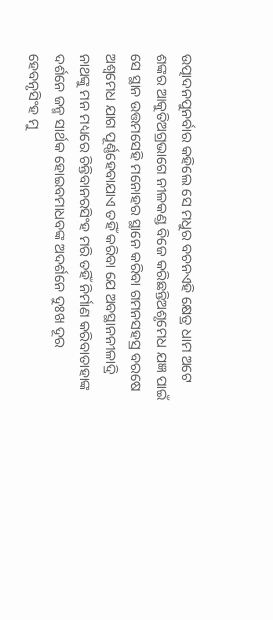ଉତ୍ପାଦନପୁନର୍ବାର କହିଲେ ସେ ମଧୁର ବଚନଏହି କ୍ଷେତ୍ର ଧାମ ଅଟେ ଶଙ୍କର ଆକୁତିଅଗ୍ରଭାଗେ ନୀଳକଣ୍ଡ ବିଜେ କରିଛନ୍ତିଅଶୃମେଧ ଯଜ୍ଞ ପାଇଁ ସେ ସ୍ଥାନ ଉତ୍ତମସେହି ମନୋହର ସ୍ଥାନେ କରିବା ଗମନସହସ୍ର ବରଷେ ଅଶ୍ଵମେଧ ଯାଗ ପୂର୍ଣ୍ଣହେବାଯାଏ ତହିଁ କରିବା ଯେ ଅବସ୍ଥାନନୀଳାଦ୍ରି ନାଥଙ୍କୁ ମନ ମଧ୍ୟରେ ଚିନ୍ତିବାନରସିଂହ ମରି ତହିଁ ନିର୍ମାଣ କରିବାତାହାଙ୍କ ଦର୍ଶନେ ଜନ୍ମ ସାର୍ଥକ ହୋଇବମାଧବଙ୍କ ଅଦର୍ଶନେ ଦୁଃଖ ଦୂର ହେବନୃସିଂହ ମୁ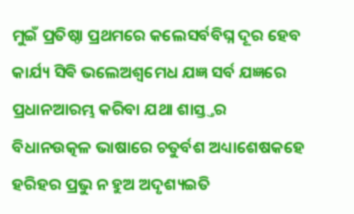ମୁଇଁ ପ୍ରତିଷ୍ଠା ପ୍ରଥମରେ କଲେସର୍ବବିଘ୍ନ ଦୂର ହେବ କାର୍ଯ୍ୟ ସିଵି ଭଲେଅଶ୍ଵମେଧ ଯଜ୍ଞ ସର୍ବ ଯଜ୍ଞରେ ପ୍ରଧାନଆରମ୍ଭ କରିବା ଯଥା ଶାସ୍ତ୍ତର ବିଧାନଉତ୍କଳ ଭାଷାରେ ଚତୁର୍ବଶ ଅଧ୍ୟାଶେଷକହେ ହରିହର ପ୍ରଭୁ ନ ହୁଅ ଅଦୃଶ୍ୟଇତି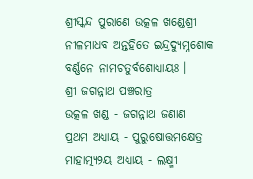ଶ୍ରୀସ୍କନ୍ଦ ପୁରାଣେ ଉତ୍କଳ ଖଣ୍ଡେଶ୍ରୀ ନୀଳମାଧବ ଅନ୍ତହିତେ ଇନ୍ଦ୍ରଦ୍ୟୁମ୍ନଶୋକ ବର୍ଣ୍ଣନେ ନାମଚତୁର୍ବଶୋଧ୍ୟାୟଃ ।
ଶ୍ରୀ ଜଗନ୍ନାଥ ପଞ୍ଚରାତ୍ର
ଉତ୍କଳ ଖଣ୍ଡ - ଜଗନ୍ନାଥ ଜଣାଣ
ପ୍ରଥମ ଅଧ୍ୟାୟ - ପୁରୁଷୋତ୍ତମକ୍ଷେତ୍ର ମାହାତ୍ମ୍ୟ୨ୟ ଅଧ୍ୟାୟ - ଲକ୍ଷ୍ମୀ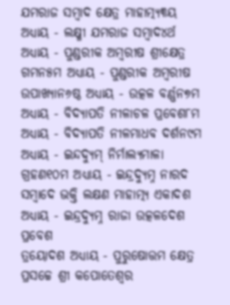ଯମରାଜ ସମ୍ବାଦ କ୍ଷେତ୍ର ମାହାତ୍ମ୍ୟ୩ୟ ଅଧ୍ୟାୟ - ଲକ୍ଷ୍ମୀ ଯମରାଜ ସମ୍ବାଦ୪ର୍ଥ ଅଧ୍ୟାୟ - ପୁଣ୍ଡରୀକ ଅମ୍ବରୀଷ ଶ୍ରୀକ୍ଷେତ୍ର ଗମନ୫ମ ଅଧ୍ୟାୟ - ପୁଣ୍ଡରୀକ ଅମ୍ବରୀଷ ଉପାଖ୍ୟାନ୬ଷ୍ଠ ଅଧ୍ୟାୟ - ଉତ୍କଳ ବର୍ଣ୍ଣନ୭ମ ଅଧ୍ୟାୟ - ବିଦ୍ୟାପତି ନୀଳାଚଳ ପ୍ରବେଶ୮ମ ଅଧ୍ୟାୟ - ବିଦ୍ୟାପତି ନୀଳମାଧବ ଦର୍ଶନ୯ମ ଅଧ୍ୟାୟ - ଇନ୍ଦଦ୍ୟୁମ୍ ନିର୍ମାଲ୍ୟମାଳା ଗ୍ରହଣ୧୦ମ ଅଧ୍ୟାୟ - ଇନ୍ଦ୍ରଦ୍ୟୁମ୍ନ ନାରଦ ସମ୍ବାଦେ ଭକ୍ତି ଲକ୍ଷଣ ମାହାତ୍ମ୍ୟ ଏକାଦଶ ଅଧ୍ୟାୟ - ଇନ୍ଦ୍ରଦ୍ୟୁମ୍ନ ରାଜା ଉତ୍କଳଦେଶ ପ୍ରବେଶ
ତ୍ରୟୋଦଶ ଅଧ୍ୟାୟ - ପୁରୁଷୋତ୍ତମ କ୍ଷେତ୍ର ପ୍ରସଚ୍ଚେ ଶ୍ରୀ କପୋତେଶ୍ଵର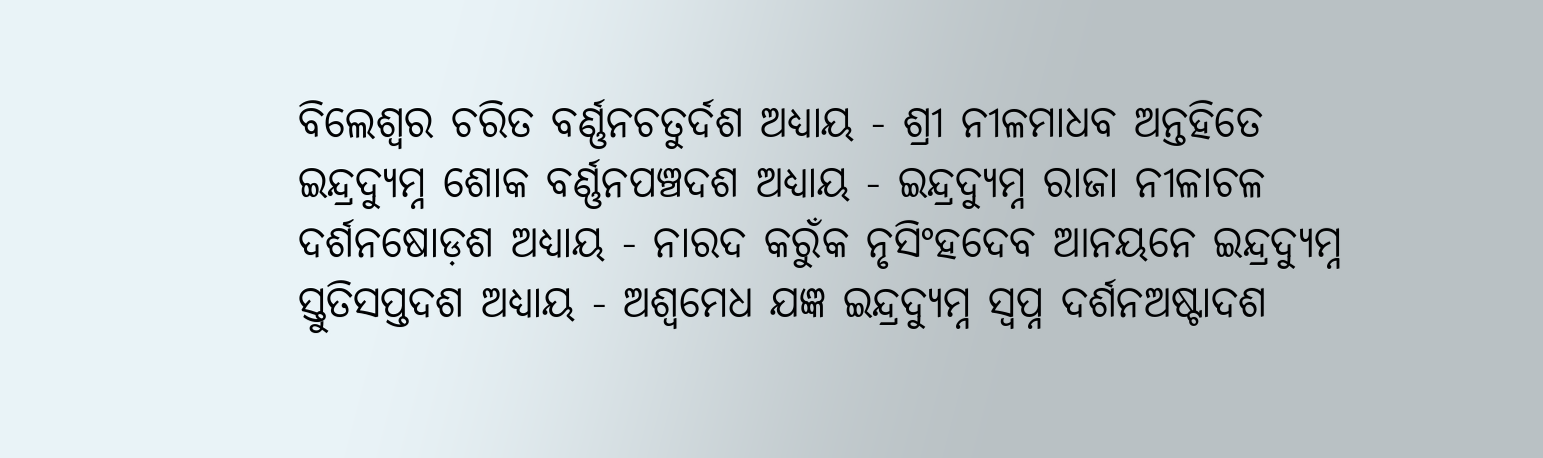ବିଲେଶ୍ଵର ଚରିତ ବର୍ଣ୍ଣନଚତୁର୍ଦଶ ଅଧ୍ୟାୟ - ଶ୍ରୀ ନୀଳମାଧବ ଅନ୍ତହିତେ ଇନ୍ଦ୍ରଦ୍ୟୁମ୍ନ ଶୋକ ବର୍ଣ୍ଣନପଞ୍ଚଦଶ ଅଧ୍ୟାୟ - ଇନ୍ଦ୍ରଦ୍ୟୁମ୍ନ ରାଜା ନୀଳାଚଳ ଦର୍ଶନଷୋଡ଼ଶ ଅଧ୍ୟାୟ - ନାରଦ କରୁଁକ ନୃସିଂହଦେବ ଆନୟନେ ଇନ୍ଦ୍ରଦ୍ୟୁମ୍ନ ସ୍ତୁତିସପ୍ତଦଶ ଅଧ୍ୟାୟ - ଅଶ୍ଵମେଧ ଯଜ୍ଞ ଇନ୍ଦ୍ରଦ୍ୟୁମ୍ନ ସ୍ଵପ୍ନ ଦର୍ଶନଅଷ୍ଟାଦଶ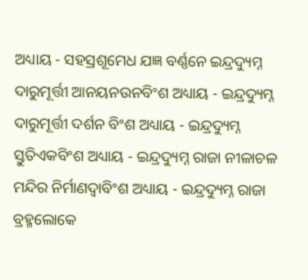ଅଧ୍ୟାୟ - ସହସ୍ରଶୂମେଧ ଯଜ୍ଞ ବର୍ଣ୍ଣନେ ଇନ୍ଦ୍ରଦ୍ୟୁମ୍ନ ଦାରୁମୂର୍ତ୍ତୀ ଆନୟନଉନବିଂଶ ଅଧ୍ୟାୟ - ଇନ୍ଦ୍ରଦ୍ୟୁମ୍ନ ଦାରୁମୂର୍ତ୍ତୀ ଦର୍ଶନ ବିଂଶ ଅଧ୍ୟାୟ - ଇନ୍ଦ୍ରଦ୍ୟୁମ୍ନ ସ୍ତୁତିଏକବିଂଶ ଅଧ୍ୟାୟ - ଇନ୍ଦ୍ରଦ୍ୟୁମ୍ନ ରାଜା ନୀଳାଚଳ ମନ୍ଦିର ନିର୍ମାଣଦ୍ଵାବିଂଶ ଅଧ୍ୟାୟ - ଇନ୍ଦ୍ରଦ୍ୟୁମ୍ନ ରାଜା ବ୍ରହ୍ମଲୋକେ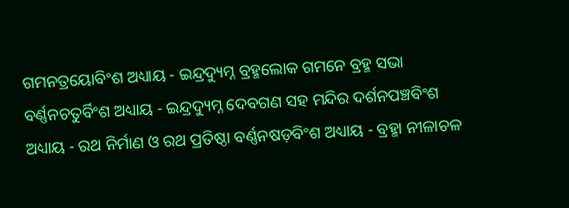ଗମନତ୍ରୟୋବିଂଶ ଅଧ୍ୟାୟ - ଇନ୍ଦ୍ରଦ୍ୟୁମ୍ନ ବ୍ରହ୍ମଲୋକ ଗମନେ ବ୍ରହ୍ମ ସଭା ବର୍ଣ୍ଣନଚତୁର୍ବିଂଶ ଅଧ୍ୟାୟ - ଇନ୍ଦ୍ରଦ୍ୟୁମ୍ନ ଦେବଗଣ ସହ ମନ୍ଦିର ଦର୍ଶନପଞ୍ଚବିଂଶ ଅଧ୍ୟାୟ - ରଥ ନିର୍ମାଣ ଓ ରଥ ପ୍ରତିଷ୍ଠା ବର୍ଣ୍ଣନଷଡ଼ବିଂଶ ଅଧ୍ୟାୟ - ବ୍ରହ୍ମା ନୀଳାଚଳ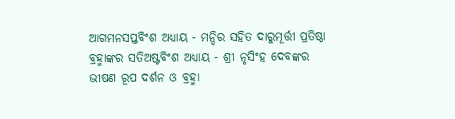ଆଗମନସପ୍ତବିଂଶ ଅଧ୍ୟାୟ - ମନ୍ଦିର ସହିତ ଦାରୁମୂର୍ତ୍ତୀ ପ୍ରତିଷ୍ଠା ବ୍ରହ୍ମାଙ୍କର ସତିଅଷ୍ଟବିଂଶ ଅଧ୍ୟାୟ - ଶ୍ରୀ ନୃସିଂହ ଦେବଙ୍କର ଭୀଷଣ ରୂପ ଦର୍ଶନ ଓ ବ୍ରହ୍ମା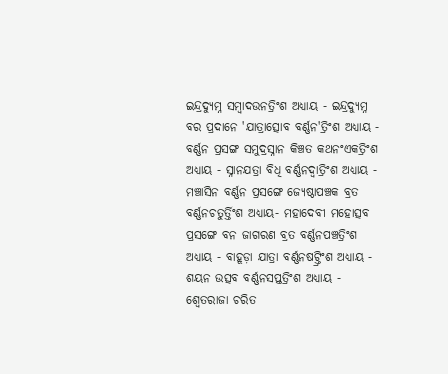ଇନ୍ଦ୍ରଦ୍ୟୁମ୍ନ ସମ୍ବାଦଉନତ୍ରିଂଶ ଅଧ୍ୟାୟ - ଇନ୍ଦ୍ରଦ୍ୟୁମ୍ନ ବର ପ୍ରଦାନେ 'ଯାତ୍ରାତ୍ସୋବ ବର୍ଣ୍ଣନ'ତ୍ରିଂଶ ଅଧ୍ୟାୟ - ବର୍ଣ୍ଣନ ପ୍ରସଙ୍ଗ ସମୁଦ୍ରସ୍ନାନ କିଞ୍ଚତ କଥନଂଏକତ୍ରିଂଶ ଅଧ୍ୟାୟ - ସ୍ନାନଯତ୍ରା ବିଧି ବର୍ଣ୍ଣନଦ୍ଵାତ୍ରିଂଶ ଅଧ୍ୟାୟ - ମଞ୍ଚାସିନ ବର୍ଣ୍ଣନ ପ୍ରସଙ୍ଗେ ଜ୍ୟେଷ୍ଠାପଞ୍ଚକ ବ୍ରତ ବର୍ଣ୍ଣନଚତୁର୍ତ୍ତିଂଶ ଅଧ୍ୟାୟ- ମହାଦେବୀ ମହୋତ୍ସବ ପ୍ରସଙ୍ଗେ ବନ ଜାଗରଣ ବ୍ରତ ବର୍ଣ୍ଣନପଞ୍ଚତ୍ରିଂଶ ଅଧ୍ୟାୟ - ବାହୂଡ଼ା ଯାତ୍ରା ବର୍ଣ୍ଣନଷଟ୍ତ୍ରିଂଶ ଅଧ୍ୟାୟ - ଶୟନ ଉତ୍ସବ ବର୍ଣ୍ଣନସପ୍ତତ୍ରିଂଶ ଅଧ୍ୟାୟ - ଶ୍ଵେତରାଜା ଚରିତ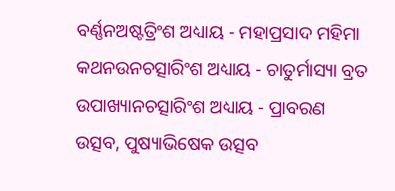ବର୍ଣ୍ଣନଅଷ୍ଟତ୍ରିଂଶ ଅଧ୍ୟାୟ - ମହାପ୍ରସାଦ ମହିମା କଥନଉନଚତ୍ସାରିଂଶ ଅଧ୍ୟାୟ - ଚାତୁର୍ମାସ୍ୟା ବ୍ରତ ଉପାଖ୍ୟାନଚତ୍ସାରିଂଶ ଅଧ୍ୟାୟ - ପ୍ରାବରଣ ଉତ୍ସବ, ପୁଷ୍ୟାଭିଷେକ ଉତ୍ସବ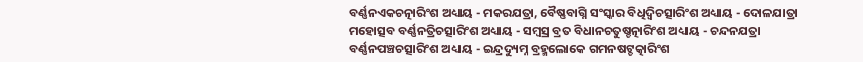ବର୍ଣ୍ଣନଏକଚତ୍ନାରିଂଶ ଅଧ୍ୟାୟ - ମକରଯତ୍ରା, ବୈଷ୍ଣବାଗ୍ନି ସଂସ୍କାର ବିଧିଦ୍ଵିଚତ୍ସାରିଂଶ ଅଧ୍ୟାୟ - ଦୋଳଯାତ୍ରା ମହୋତ୍ସବ ବର୍ଣ୍ଣନତ୍ରିଚତ୍ସାରିଂଶ ଅଧ୍ୟାୟ - ସମ୍ବସ୍ର ବ୍ରତ ବିଧାନଚତୁଷ୍ଚତ୍ନାରିଂଶ ଅଧ୍ୟାୟ - ଚନ୍ଦନଯତ୍ରା ବର୍ଣ୍ଣନପଞ୍ଚଚତ୍ସାରିଂଶ ଅଧ୍ୟାୟ - ଇନ୍ଦ୍ରଦ୍ୟୁମ୍ନ ବ୍ରହ୍ମଲୋକେ ଗମନଷଟ୍ଚତ୍କାରିଂଶ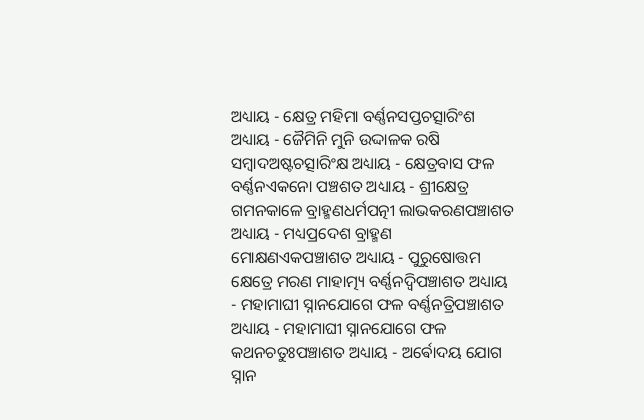ଅଧ୍ୟାୟ - କ୍ଷେତ୍ର ମହିମା ବର୍ଣ୍ଣନସପ୍ତଚତ୍ସାରିଂଶ ଅଧ୍ୟାୟ - ଜୈମିନି ମୁନି ଉଦ୍ଦାଳକ ରଷି ସମ୍ବାଦଅଷ୍ଟଚତ୍ସାରିଂକ୍ଷ ଅଧ୍ୟାୟ - କ୍ଷେତ୍ରବାସ ଫଳ ବର୍ଣ୍ଣନଏକନୋ ପଞ୍ଚଶତ ଅଧ୍ୟାୟ - ଶ୍ରୀକ୍ଷେତ୍ର ଗମନକାଳେ ବ୍ରାହ୍ମଣଧର୍ମପତ୍ନୀ ଲାଭକରଣପଞ୍ଚାଶତ ଅଧ୍ୟାୟ - ମଧ୍ୟପ୍ରଦେଶ ବ୍ରାହ୍ମଣ ମୋକ୍ଷଣଏକପଞ୍ଚାଶତ ଅଧ୍ୟାୟ - ପୁରୁଷୋତ୍ତମ କ୍ଷେତ୍ରେ ମରଣ ମାହାତ୍ମ୍ୟ ବର୍ଣ୍ଣନଦ୍ଵିପଞ୍ଚାଶତ ଅଧ୍ୟାୟ - ମହାମାଘୀ ସ୍ନାନଯୋଗେ ଫଳ ବର୍ଣ୍ଣନତ୍ରିପଞ୍ଚାଶତ ଅଧ୍ୟାୟ - ମହାମାଘୀ ସ୍ନାନଯୋଗେ ଫଳ କଥନଚତୁଃପଞ୍ଚାଶତ ଅଧ୍ୟାୟ - ଅର୍ଵୋଦୟ ଯୋଗ ସ୍ନାନ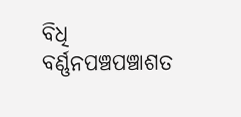ବିଧି ବର୍ଣ୍ଣନପଞ୍ଚପଞ୍ଚାଶତ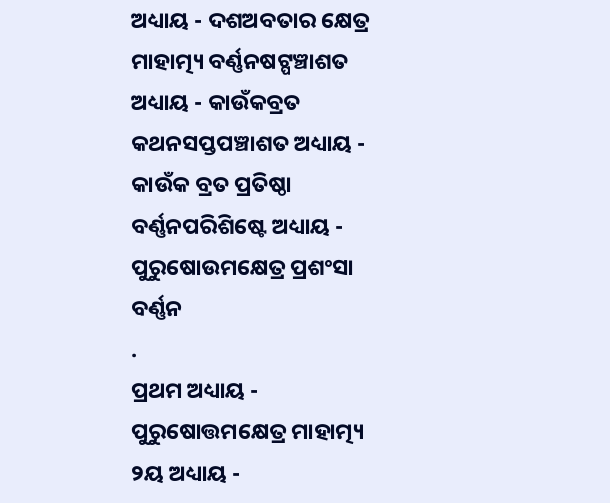ଅଧ୍ୟାୟ - ଦଶଅବତାର କ୍ଷେତ୍ର ମାହାତ୍ମ୍ୟ ବର୍ଣ୍ଣନଷଟ୍ପଞ୍ଚାଶତ ଅଧ୍ୟାୟ - କାଉଁକବ୍ରତ କଥନସପ୍ତପଞ୍ଚାଶତ ଅଧ୍ୟାୟ - କାଉଁକ ବ୍ରତ ପ୍ରତିଷ୍ଠା ବର୍ଣ୍ଣନପରିଶିଷ୍ଟେ ଅଧ୍ୟାୟ - ପୁରୁଷୋଉମକ୍ଷେତ୍ର ପ୍ରଶଂସା ବର୍ଣ୍ଣନ
.
ପ୍ରଥମ ଅଧ୍ୟାୟ - ପୁରୁଷୋତ୍ତମକ୍ଷେତ୍ର ମାହାତ୍ମ୍ୟ
୨ୟ ଅଧ୍ୟାୟ -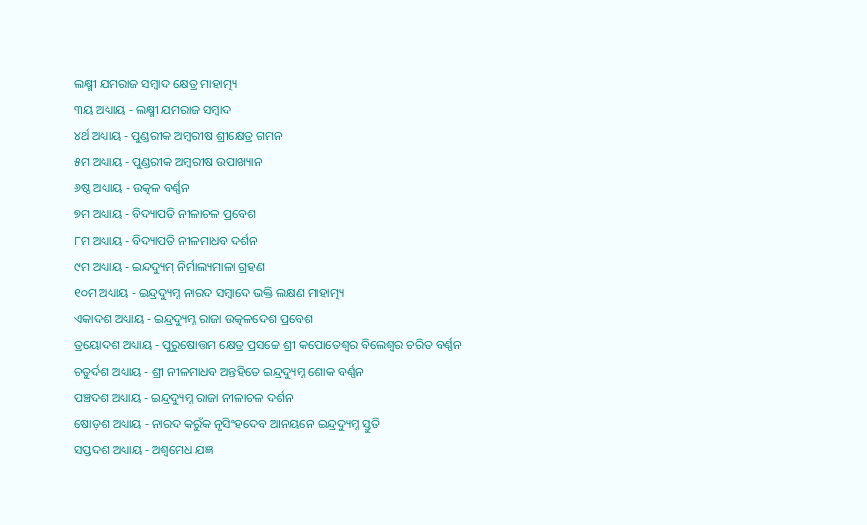ଲକ୍ଷ୍ମୀ ଯମରାଜ ସମ୍ବାଦ କ୍ଷେତ୍ର ମାହାତ୍ମ୍ୟ
୩ୟ ଅଧ୍ୟାୟ - ଲକ୍ଷ୍ମୀ ଯମରାଜ ସମ୍ବାଦ
୪ର୍ଥ ଅଧ୍ୟାୟ - ପୁଣ୍ଡରୀକ ଅମ୍ବରୀଷ ଶ୍ରୀକ୍ଷେତ୍ର ଗମନ
୫ମ ଅଧ୍ୟାୟ - ପୁଣ୍ଡରୀକ ଅମ୍ବରୀଷ ଉପାଖ୍ୟାନ
୬ଷ୍ଠ ଅଧ୍ୟାୟ - ଉତ୍କଳ ବର୍ଣ୍ଣନ
୭ମ ଅଧ୍ୟାୟ - ବିଦ୍ୟାପତି ନୀଳାଚଳ ପ୍ରବେଶ
୮ମ ଅଧ୍ୟାୟ - ବିଦ୍ୟାପତି ନୀଳମାଧବ ଦର୍ଶନ
୯ମ ଅଧ୍ୟାୟ - ଇନ୍ଦଦ୍ୟୁମ୍ ନିର୍ମାଲ୍ୟମାଳା ଗ୍ରହଣ
୧୦ମ ଅଧ୍ୟାୟ - ଇନ୍ଦ୍ରଦ୍ୟୁମ୍ନ ନାରଦ ସମ୍ବାଦେ ଭକ୍ତି ଲକ୍ଷଣ ମାହାତ୍ମ୍ୟ
ଏକାଦଶ ଅଧ୍ୟାୟ - ଇନ୍ଦ୍ରଦ୍ୟୁମ୍ନ ରାଜା ଉତ୍କଳଦେଶ ପ୍ରବେଶ
ତ୍ରୟୋଦଶ ଅଧ୍ୟାୟ - ପୁରୁଷୋତ୍ତମ କ୍ଷେତ୍ର ପ୍ରସଚ୍ଚେ ଶ୍ରୀ କପୋତେଶ୍ଵର ବିଲେଶ୍ଵର ଚରିତ ବର୍ଣ୍ଣନ
ଚତୁର୍ଦଶ ଅଧ୍ୟାୟ - ଶ୍ରୀ ନୀଳମାଧବ ଅନ୍ତହିତେ ଇନ୍ଦ୍ରଦ୍ୟୁମ୍ନ ଶୋକ ବର୍ଣ୍ଣନ
ପଞ୍ଚଦଶ ଅଧ୍ୟାୟ - ଇନ୍ଦ୍ରଦ୍ୟୁମ୍ନ ରାଜା ନୀଳାଚଳ ଦର୍ଶନ
ଷୋଡ଼ଶ ଅଧ୍ୟାୟ - ନାରଦ କରୁଁକ ନୃସିଂହଦେବ ଆନୟନେ ଇନ୍ଦ୍ରଦ୍ୟୁମ୍ନ ସ୍ତୁତି
ସପ୍ତଦଶ ଅଧ୍ୟାୟ - ଅଶ୍ଵମେଧ ଯଜ୍ଞ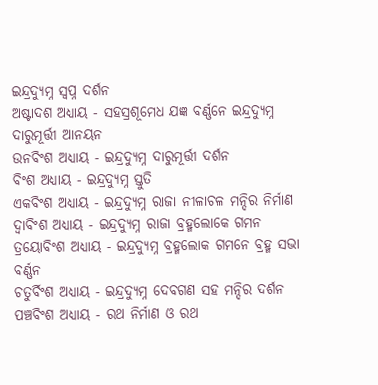ଇନ୍ଦ୍ରଦ୍ୟୁମ୍ନ ସ୍ଵପ୍ନ ଦର୍ଶନ
ଅଷ୍ଟାଦଶ ଅଧ୍ୟାୟ - ସହସ୍ରଶୂମେଧ ଯଜ୍ଞ ବର୍ଣ୍ଣନେ ଇନ୍ଦ୍ରଦ୍ୟୁମ୍ନ ଦାରୁମୂର୍ତ୍ତୀ ଆନୟନ
ଉନବିଂଶ ଅଧ୍ୟାୟ - ଇନ୍ଦ୍ରଦ୍ୟୁମ୍ନ ଦାରୁମୂର୍ତ୍ତୀ ଦର୍ଶନ
ବିଂଶ ଅଧ୍ୟାୟ - ଇନ୍ଦ୍ରଦ୍ୟୁମ୍ନ ସ୍ତୁତି
ଏକବିଂଶ ଅଧ୍ୟାୟ - ଇନ୍ଦ୍ରଦ୍ୟୁମ୍ନ ରାଜା ନୀଳାଚଳ ମନ୍ଦିର ନିର୍ମାଣ
ଦ୍ଵାବିଂଶ ଅଧ୍ୟାୟ - ଇନ୍ଦ୍ରଦ୍ୟୁମ୍ନ ରାଜା ବ୍ରହ୍ମଲୋକେ ଗମନ
ତ୍ରୟୋବିଂଶ ଅଧ୍ୟାୟ - ଇନ୍ଦ୍ରଦ୍ୟୁମ୍ନ ବ୍ରହ୍ମଲୋକ ଗମନେ ବ୍ରହ୍ମ ସଭା ବର୍ଣ୍ଣନ
ଚତୁର୍ବିଂଶ ଅଧ୍ୟାୟ - ଇନ୍ଦ୍ରଦ୍ୟୁମ୍ନ ଦେବଗଣ ସହ ମନ୍ଦିର ଦର୍ଶନ
ପଞ୍ଚବିଂଶ ଅଧ୍ୟାୟ - ରଥ ନିର୍ମାଣ ଓ ରଥ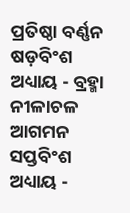ପ୍ରତିଷ୍ଠା ବର୍ଣ୍ଣନ
ଷଡ଼ବିଂଶ ଅଧ୍ୟାୟ - ବ୍ରହ୍ମା ନୀଳାଚଳ ଆଗମନ
ସପ୍ତବିଂଶ ଅଧ୍ୟାୟ -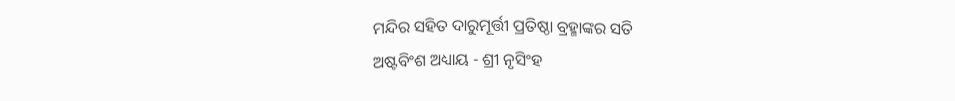ମନ୍ଦିର ସହିତ ଦାରୁମୂର୍ତ୍ତୀ ପ୍ରତିଷ୍ଠା ବ୍ରହ୍ମାଙ୍କର ସତି
ଅଷ୍ଟବିଂଶ ଅଧ୍ୟାୟ - ଶ୍ରୀ ନୃସିଂହ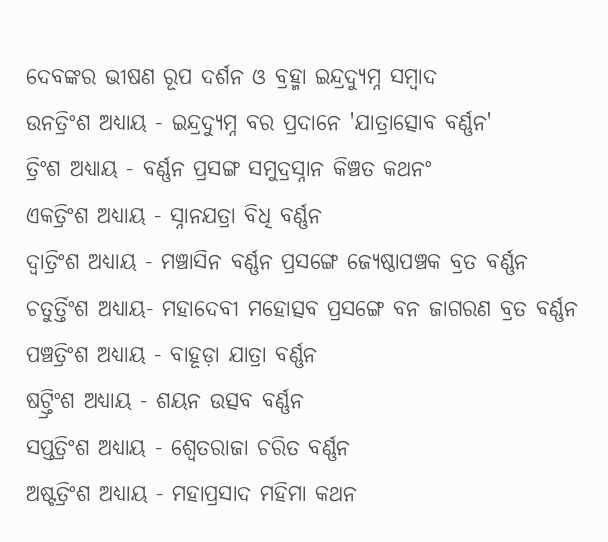ଦେବଙ୍କର ଭୀଷଣ ରୂପ ଦର୍ଶନ ଓ ବ୍ରହ୍ମା ଇନ୍ଦ୍ରଦ୍ୟୁମ୍ନ ସମ୍ବାଦ
ଉନତ୍ରିଂଶ ଅଧ୍ୟାୟ - ଇନ୍ଦ୍ରଦ୍ୟୁମ୍ନ ବର ପ୍ରଦାନେ 'ଯାତ୍ରାତ୍ସୋବ ବର୍ଣ୍ଣନ'
ତ୍ରିଂଶ ଅଧ୍ୟାୟ - ବର୍ଣ୍ଣନ ପ୍ରସଙ୍ଗ ସମୁଦ୍ରସ୍ନାନ କିଞ୍ଚତ କଥନଂ
ଏକତ୍ରିଂଶ ଅଧ୍ୟାୟ - ସ୍ନାନଯତ୍ରା ବିଧି ବର୍ଣ୍ଣନ
ଦ୍ଵାତ୍ରିଂଶ ଅଧ୍ୟାୟ - ମଞ୍ଚାସିନ ବର୍ଣ୍ଣନ ପ୍ରସଙ୍ଗେ ଜ୍ୟେଷ୍ଠାପଞ୍ଚକ ବ୍ରତ ବର୍ଣ୍ଣନ
ଚତୁର୍ତ୍ତିଂଶ ଅଧ୍ୟାୟ- ମହାଦେବୀ ମହୋତ୍ସବ ପ୍ରସଙ୍ଗେ ବନ ଜାଗରଣ ବ୍ରତ ବର୍ଣ୍ଣନ
ପଞ୍ଚତ୍ରିଂଶ ଅଧ୍ୟାୟ - ବାହୂଡ଼ା ଯାତ୍ରା ବର୍ଣ୍ଣନ
ଷଟ୍ତ୍ରିଂଶ ଅଧ୍ୟାୟ - ଶୟନ ଉତ୍ସବ ବର୍ଣ୍ଣନ
ସପ୍ତତ୍ରିଂଶ ଅଧ୍ୟାୟ - ଶ୍ଵେତରାଜା ଚରିତ ବର୍ଣ୍ଣନ
ଅଷ୍ଟତ୍ରିଂଶ ଅଧ୍ୟାୟ - ମହାପ୍ରସାଦ ମହିମା କଥନ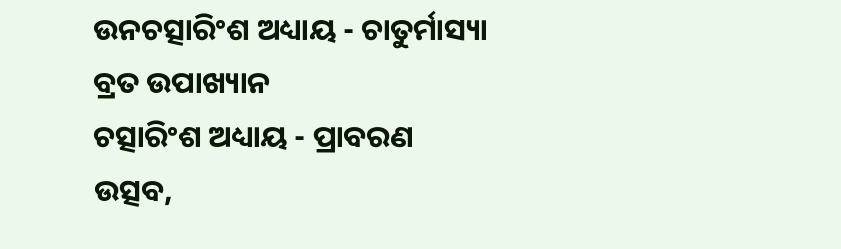ଉନଚତ୍ସାରିଂଶ ଅଧ୍ୟାୟ - ଚାତୁର୍ମାସ୍ୟା ବ୍ରତ ଉପାଖ୍ୟାନ
ଚତ୍ସାରିଂଶ ଅଧ୍ୟାୟ - ପ୍ରାବରଣ ଉତ୍ସବ,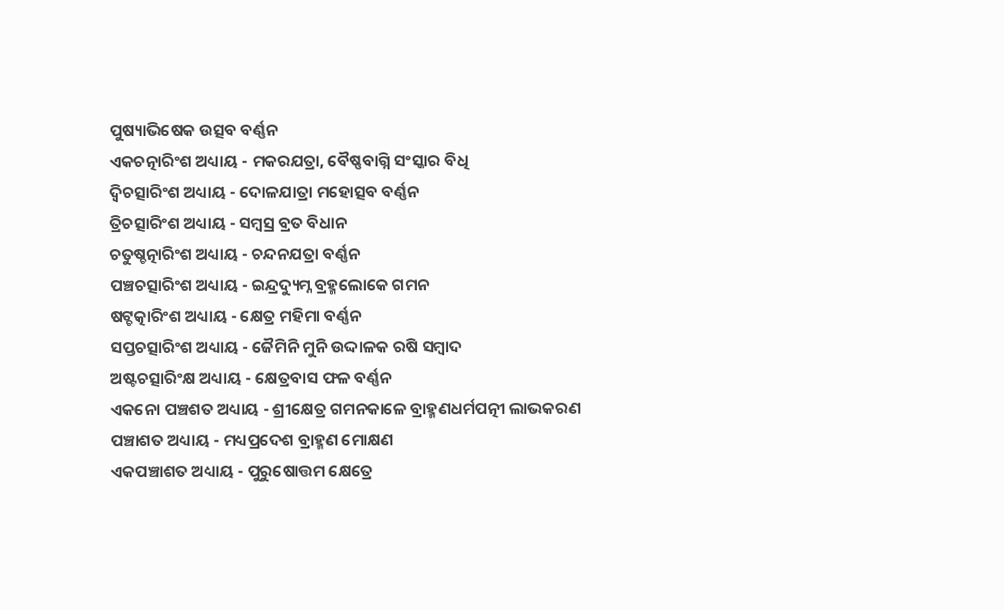ପୁଷ୍ୟାଭିଷେକ ଉତ୍ସବ ବର୍ଣ୍ଣନ
ଏକଚତ୍ନାରିଂଶ ଅଧ୍ୟାୟ - ମକରଯତ୍ରା, ବୈଷ୍ଣବାଗ୍ନି ସଂସ୍କାର ବିଧି
ଦ୍ଵିଚତ୍ସାରିଂଶ ଅଧ୍ୟାୟ - ଦୋଳଯାତ୍ରା ମହୋତ୍ସବ ବର୍ଣ୍ଣନ
ତ୍ରିଚତ୍ସାରିଂଶ ଅଧ୍ୟାୟ - ସମ୍ବସ୍ର ବ୍ରତ ବିଧାନ
ଚତୁଷ୍ଚତ୍ନାରିଂଶ ଅଧ୍ୟାୟ - ଚନ୍ଦନଯତ୍ରା ବର୍ଣ୍ଣନ
ପଞ୍ଚଚତ୍ସାରିଂଶ ଅଧ୍ୟାୟ - ଇନ୍ଦ୍ରଦ୍ୟୁମ୍ନ ବ୍ରହ୍ମଲୋକେ ଗମନ
ଷଟ୍ଚତ୍କାରିଂଶ ଅଧ୍ୟାୟ - କ୍ଷେତ୍ର ମହିମା ବର୍ଣ୍ଣନ
ସପ୍ତଚତ୍ସାରିଂଶ ଅଧ୍ୟାୟ - ଜୈମିନି ମୁନି ଉଦ୍ଦାଳକ ରଷି ସମ୍ବାଦ
ଅଷ୍ଟଚତ୍ସାରିଂକ୍ଷ ଅଧ୍ୟାୟ - କ୍ଷେତ୍ରବାସ ଫଳ ବର୍ଣ୍ଣନ
ଏକନୋ ପଞ୍ଚଶତ ଅଧ୍ୟାୟ - ଶ୍ରୀକ୍ଷେତ୍ର ଗମନକାଳେ ବ୍ରାହ୍ମଣଧର୍ମପତ୍ନୀ ଲାଭକରଣ
ପଞ୍ଚାଶତ ଅଧ୍ୟାୟ - ମଧ୍ୟପ୍ରଦେଶ ବ୍ରାହ୍ମଣ ମୋକ୍ଷଣ
ଏକପଞ୍ଚାଶତ ଅଧ୍ୟାୟ - ପୁରୁଷୋତ୍ତମ କ୍ଷେତ୍ରେ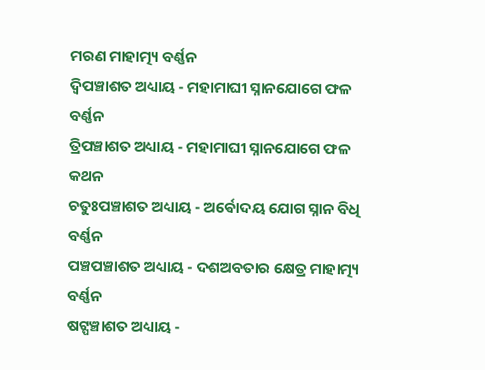ମରଣ ମାହାତ୍ମ୍ୟ ବର୍ଣ୍ଣନ
ଦ୍ଵିପଞ୍ଚାଶତ ଅଧ୍ୟାୟ - ମହାମାଘୀ ସ୍ନାନଯୋଗେ ଫଳ ବର୍ଣ୍ଣନ
ତ୍ରିପଞ୍ଚାଶତ ଅଧ୍ୟାୟ - ମହାମାଘୀ ସ୍ନାନଯୋଗେ ଫଳ କଥନ
ଚତୁଃପଞ୍ଚାଶତ ଅଧ୍ୟାୟ - ଅର୍ଵୋଦୟ ଯୋଗ ସ୍ନାନ ବିଧି ବର୍ଣ୍ଣନ
ପଞ୍ଚପଞ୍ଚାଶତ ଅଧ୍ୟାୟ - ଦଶଅବତାର କ୍ଷେତ୍ର ମାହାତ୍ମ୍ୟ ବର୍ଣ୍ଣନ
ଷଟ୍ପଞ୍ଚାଶତ ଅଧ୍ୟାୟ -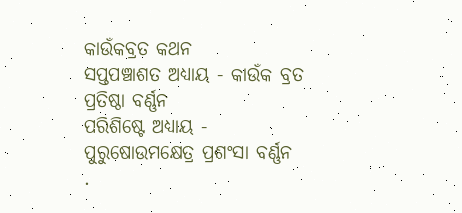କାଉଁକବ୍ରତ କଥନ
ସପ୍ତପଞ୍ଚାଶତ ଅଧ୍ୟାୟ - କାଉଁକ ବ୍ରତ ପ୍ରତିଷ୍ଠା ବର୍ଣ୍ଣନ
ପରିଶିଷ୍ଟେ ଅଧ୍ୟାୟ - ପୁରୁଷୋଉମକ୍ଷେତ୍ର ପ୍ରଶଂସା ବର୍ଣ୍ଣନ
.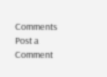Comments
Post a Comment